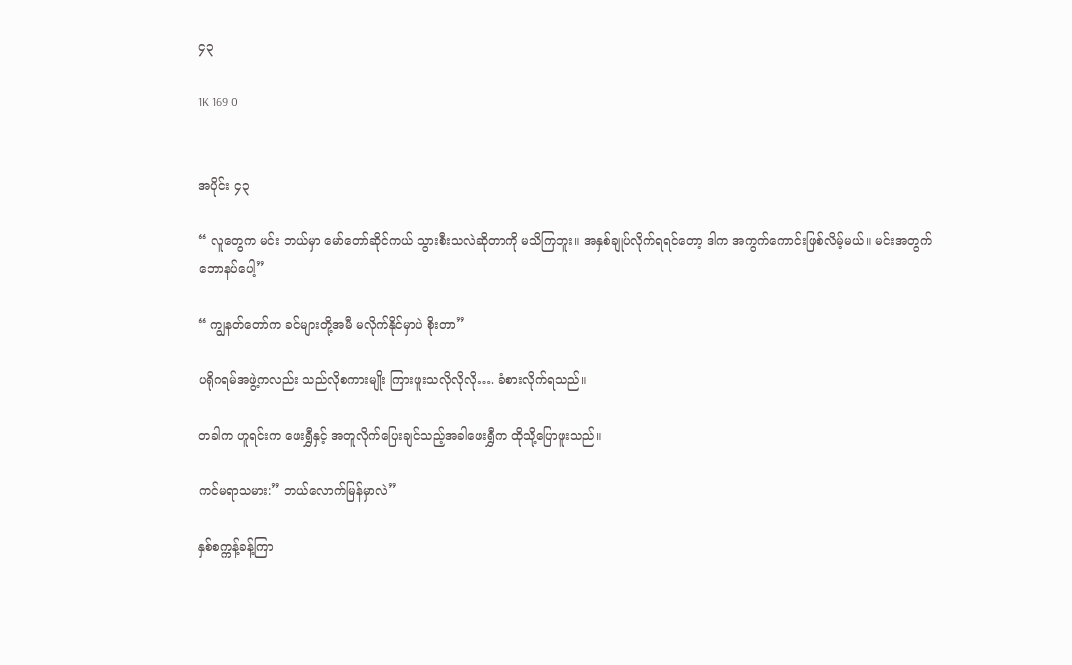၄၃

1K 169 0


အပိုင်း ၄၃

“ လူတွေက မင်း ဘယ်မှာ မော်တော်ဆိုင်ကယ် သွားစီးသလဲဆိုတာကို မသိကြဘူး။ အနှစ်ချုပ်လိုက်ရရင်တော့ ဒါက အကွက်ကောင်းဖြစ်လိမ့်မယ်။ မင်းအတွက် ဘောနပ်ပေါ့”

“ ကျွနတ်တော်က ခင်များတို့အမီ မလိုက်နိုင်မှာပဲ စိုးတာ”

ပရိုဂရမ်အဖွဲ့ကလည်း သည်လိုစကားမျိုး ကြားဖူးသလိုလိုလို…. ခံစားလိုက်ရသည်။

တခါက ဟူရင်းက ဖေးရွှီနှင့် အတူလိုက်ပြေးချင်သည့်အခါဖေးရွှီက ထိုသို့ပြောဖူးသည်။

ကင်မရာသမား:” ဘယ်လောက်မြန်မှာလဲ”

နှစ်စက္ကန့်ခန့်ကြာ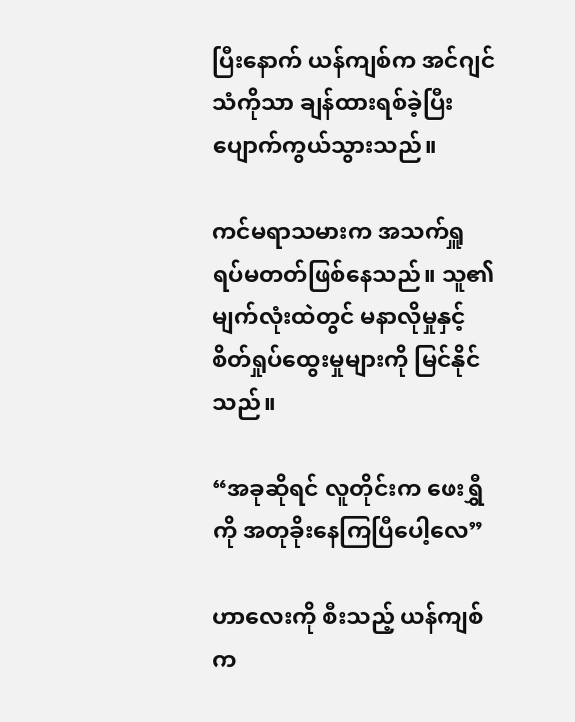ပြီးနောက် ယန်ကျစ်က အင်ဂျင်သံကိုသာ ချန်ထားရစ်ခဲ့ပြီး ပျောက်ကွယ်သွားသည်။

ကင်မရာသမားက အသက်ရှူရပ်မတတ်ဖြစ်နေသည်။ သူ၏မျက်လုံးထဲတွင် မနာလိုမှုနှင့် စိတ်ရှုပ်ထွေးမှုများကို မြင်နိုင်သည်။

“အခုဆိုရင် လူတိုင်းက ဖေးရွှီကို အတုခိုးနေကြပြီပေါ့လေ”

ဟာလေးကို စီးသည့် ယန်ကျစ်က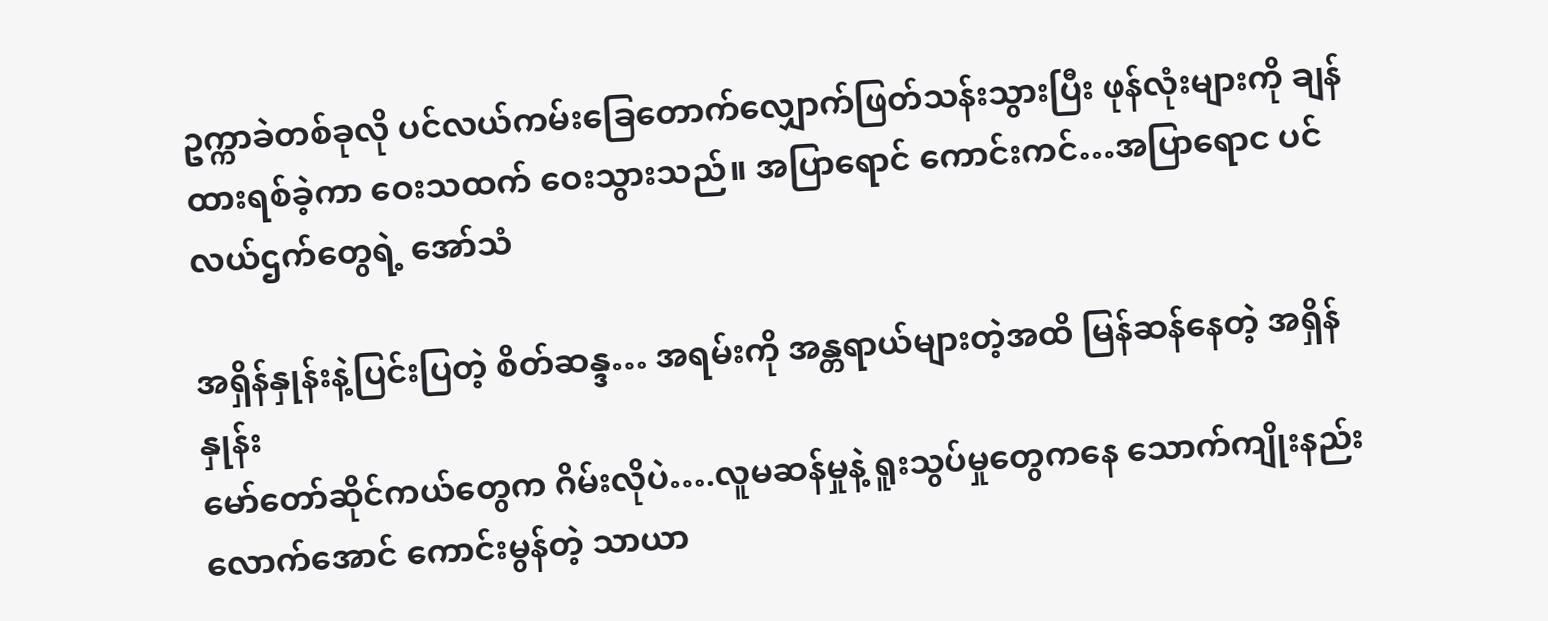ဥက္ကာခဲတစ်ခုလို ပင်လယ်ကမ်းခြေတောက်လျှောက်ဖြတ်သန်းသွားပြီး ဖုန်လုံးများကို ချန်ထားရစ်ခဲ့ကာ ဝေးသထက် ဝေးသွားသည်။ အပြာရောင် ကောင်းကင်…အပြာရောင ပင်လယ်ဌက်တွေရဲ့ အော်သံ

အရှိန်နှုန်းနဲ့ပြင်းပြတဲ့ စိတ်ဆန္ဒ… အရမ်းကို အန္တရာယ်များတဲ့အထိ မြန်ဆန်နေတဲ့ အရှိန်နှုန်း
မော်တော်ဆိုင်ကယ်တွေက ဂိမ်းလိုပဲ….လူမဆန်မှုနဲ့ ရူးသွပ်မှုတွေကနေ သောက်ကျိုးနည်းလောက်အောင် ကောင်းမွန်တဲ့ သာယာ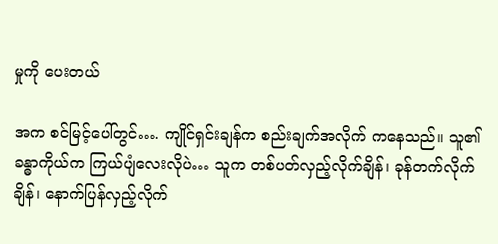မှုကို ပေးတယ်

အက စင်မြင့်ပေါ်တွင်…. ကျိုင်ရှင်းချန်က စည်းချက်အလိုက် ကနေသည်။ သူ၏ ခန္ဓာကိုယ်က ကြယ်ပျံလေးလိုပဲ… သူက တစ်ပတ်လှည့်လိုက်ချိန်၊ ခုန်တက်လိုက်ချိန်၊ နောက်ပြန်လှည့်လိုက်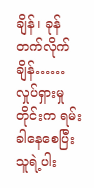ချိန်၊ ခုန်တက်လိုက်ချိန်…… လှုပ်ရှားမှုတိုင်းက ရမ်းခါနေစေပြီး သူရဲ့ပါး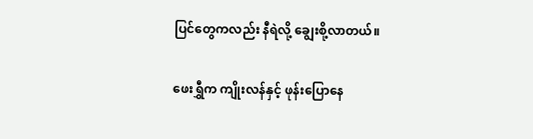ပြင်တွေကလည်း နီရဲလို့ ချွေးစို့လာတယ်။

ဖေးရွှီက ကျိုးလန်နှင့် ဖုန်းပြောနေ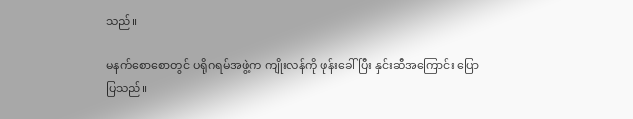သည်။

မနက်စောစောတွင် ပရိုဂရမ်အဖွဲ့က ကျိုးလန်ကို ဖုန်းခေါ်ပြီး နှင်းဆီအကြောင်း ပြောပြသည်။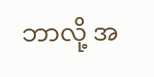ဘာလို့ အ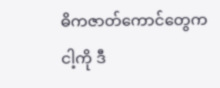ဓိကဇာတ်ကောင်တွေက ငါ့ကို ဒီ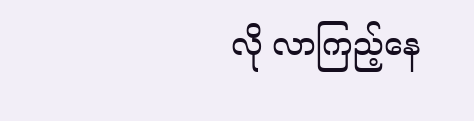လို လာကြည့်နေ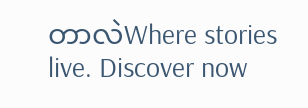တာလဲWhere stories live. Discover now